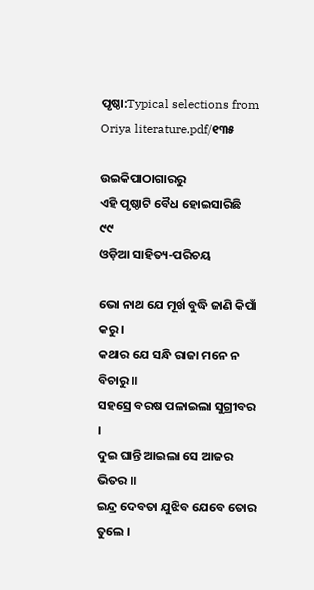ପୃଷ୍ଠା:Typical selections from Oriya literature.pdf/୧୩୫

ଉଇକିପାଠାଗାର‌ରୁ
ଏହି ପୃଷ୍ଠାଟି ବୈଧ ହୋଇସାରିଛି
୯୯
ଓଡ଼ିଆ ସାହିତ୍ୟ-ପରିଚୟ

ଭୋ ନାଥ ଯେ ମୂର୍ଖ ବୁଦ୍ଧି ଜାଣି କିପାଁ କରୁ ।
କଥାର ଯେ ସନ୍ଧି ରାଜା ମନେ ନ ବିଚାରୁ ॥
ସହସ୍ରେ ବରଷ ପଳାଇଲା ସୁଗ୍ରୀବର ।
ଦୁଇ ଘାନ୍ତି ଆଇଲା ସେ ଆଜର ଭିତର ॥
ଇନ୍ଦ୍ର ଦେବତା ଯୁଝିବ ଯେବେ ତୋର ତୁଲେ ।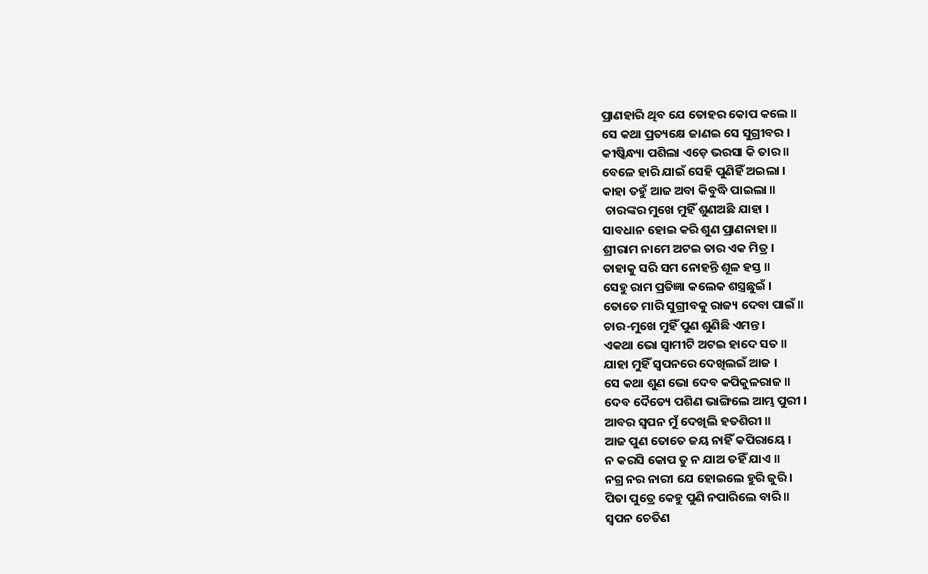ପ୍ରାଣହାରି ଥିବ ଯେ ତୋହର କୋପ କଲେ ॥
ସେ କଥା ପ୍ରତ୍ୟକ୍ଷେ ଜାଣଇ ସେ ସୁଗ୍ରୀବର ।
କୀଷ୍କିନ୍ଧ୍ୟା ପଶିଲା ଏଡ଼େ ଭରସା କି ତାର ॥
ବେଳେ ହାରି ଯାଇଁ ସେହି ପୁଣିହିଁ ଅଇଲା ।
କାହା ତହୁଁ ଆଜ ଅବା କିବୁଦ୍ଧି ପାଇଲା ॥
 ଚାରଙ୍କର ମୁଖେ ମୁହିଁ ଶୁଣଅଛି ଯାହା ।
ସାବଧାନ ହୋଇ କରି ଶୁଣ ପ୍ରାଣନାହା ॥
ଶ୍ରୀରାମ ନାମେ ଅଟଇ ତାର ଏକ ମିତ୍ର ।
ତାହାକୁ ସରି ସମ ନୋହନ୍ତି ଶୂଳ ହସ୍ତ ॥
ସେହୁ ରାମ ପ୍ରତିଜ୍ଞା କଲେକ ଶସ୍ତ୍ରଛୁଇଁ ।
ତୋତେ ମାରି ସୁଗ୍ରୀବକୁ ରାଜ୍ୟ ଦେବା ପାଇଁ ॥
ଚାର-ମୁଖେ ମୁହିଁ ପୁଣ ଶୁଣିଛି ଏମନ୍ତ ।
ଏକଥା ଭୋ ସ୍ୱାମୀଟି ଅଟଇ ହାଦେ ସତ ॥
ଯାହା ମୁହିଁ ସ୍ବପନରେ ଦେଖିଲଇଁ ଆଜ ।
ସେ କଥା ଶୁଣ ଭୋ ଦେବ କପିକୁଳରାଜ ॥
ଦେବ ଦୈତ୍ୟେ ପଶିଣ ଭାଙ୍ଗିଲେ ଆମ୍ଭ ପୁରୀ ।
ଆବର ସ୍ବପନ ମୁଁ ଦେଖିଲି ହତଶିରୀ ॥
ଆଜ ପୁଣ ତୋତେ ଜୟ ନାହିଁ କପିରାୟେ ।
ନ କରସି କୋପ ତୁ ନ ଯାଅ ତହିଁ ଯାଏ ॥
ନଗ୍ର ନର ନାରୀ ଯେ ହୋଇଲେ ହୁରି ଜୁରି ।
ପିତା ପୁତ୍ରେ କେହୁ ପୁଣି ନପାରିଲେ ବାରି ॥
ସ୍ବପନ ଚେତିଣ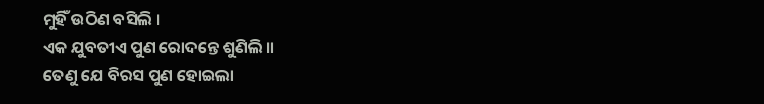ମୁହିଁ ଉଠିଣ ବସିଲି ।
ଏକ ଯୁବତୀଏ ପୁଣ ରୋଦନ୍ତେ ଶୁଣିଲି ॥
ତେଣୁ ଯେ ବିରସ ପୁଣ ହୋଇଲା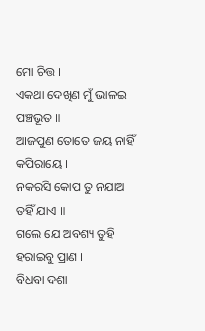ମୋ ଚିତ୍ତ ।
ଏକଥା ଦେଖିଣ ମୁଁ ଭାଳଇ ପଞ୍ଚଭୂତ ॥
ଆଜପୁଣ ତୋତେ ଜୟ ନାହିଁ କପିରାୟେ ।
ନକରସି କୋପ ତୁ ନଯାଅ ତହିଁ ଯାଏ ॥
ଗଲେ ଯେ ଅବଶ୍ୟ ତୁହି ହରାଇବୁ ପ୍ରାଣ ।
ବିଧବା ଦଶା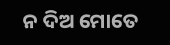ନ ଦିଅ ମୋତେ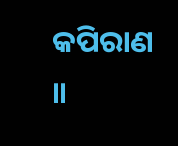କପିରାଣ ॥